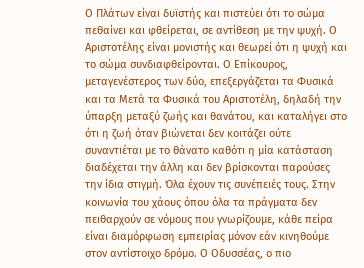Ο Πλάτων είναι δυϊστής και πιστεύει ότι το σώμα πεθαίνει και φθείρεται, σε αντίθεση με την ψυχή. Ο Αριστοτέλης είναι μονιστής και θεωρεί ότι η ψυχή και το σώμα συνδιαφθείρονται. Ο Επίκουρος, μεταγενέστερος των δύο, επεξεργάζεται τα Φυσικά και τα Μετά τα Φυσικά του Αριστοτέλη, δηλαδή την ύπαρξη μεταξύ ζωής και θανάτου, και καταλήγει στο ότι η ζωή όταν βιώνεται δεν κοιτάζει ούτε συναντιέται με το θάνατο καθότι η μία κατάσταση διαδέχεται την άλλη και δεν βρίσκονται παρούσες την ίδια στιγμή. Όλα έχουν τις συνέπειές τους. Στην κοινωνία του χάους όπου όλα τα πράγματα δεν πειθαρχούν σε νόμους που γνωρίζουμε, κάθε πείρα είναι διαμόρφωση εμπειρίας μόνον εάν κινηθούμε στον αντίστοιχο δρόμο. Ο Οδυσσέας, ο πιο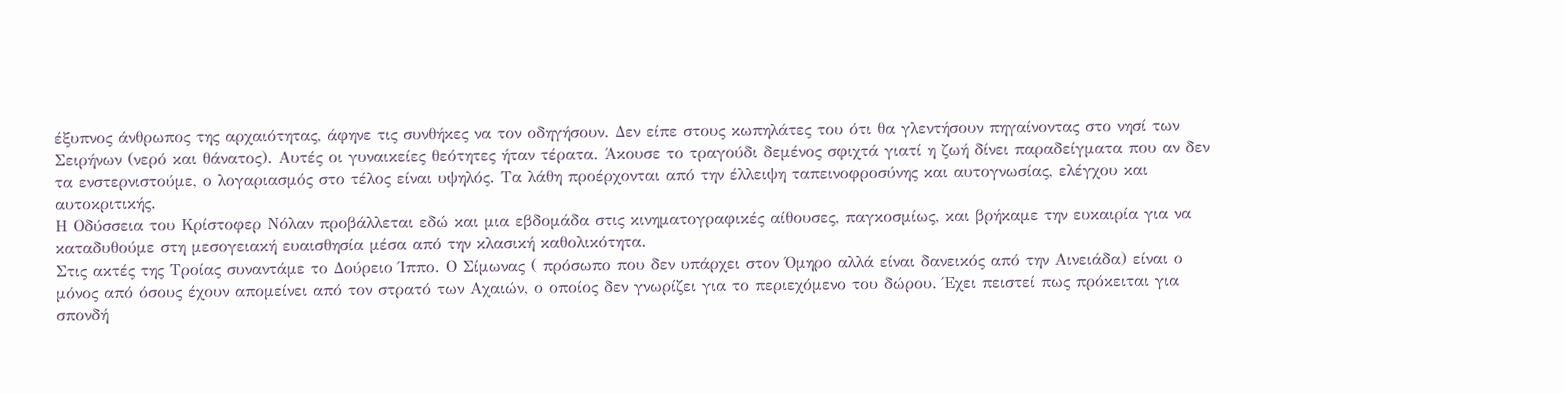έξυπνος άνθρωπος της αρχαιότητας, άφηνε τις συνθήκες να τον οδηγήσουν. Δεν είπε στους κωπηλάτες του ότι θα γλεντήσουν πηγαίνοντας στο νησί των Σειρήνων (νερό και θάνατος). Αυτές οι γυναικείες θεότητες ήταν τέρατα. Άκουσε το τραγούδι δεμένος σφιχτά γιατί η ζωή δίνει παραδείγματα που αν δεν τα ενστερνιστούμε, ο λογαριασμός στο τέλος είναι υψηλός. Τα λάθη προέρχονται από την έλλειψη ταπεινοφροσύνης και αυτογνωσίας, ελέγχου και αυτοκριτικής.
Η Οδύσσεια του Κρίστοφερ Νόλαν προβάλλεται εδώ και μια εβδομάδα στις κινηματογραφικές αίθουσες, παγκοσμίως, και βρήκαμε την ευκαιρία για να καταδυθούμε στη μεσογειακή ευαισθησία μέσα από την κλασική καθολικότητα.
Στις ακτές της Τροίας συναντάμε το Δούρειο Ίππο. Ο Σίμωνας ( πρόσωπο που δεν υπάρχει στον Όμηρο αλλά είναι δανεικός από την Αινειάδα) είναι ο μόνος από όσους έχουν απομείνει από τον στρατό των Αχαιών, ο οποίος δεν γνωρίζει για το περιεχόμενο του δώρου. Έχει πειστεί πως πρόκειται για σπονδή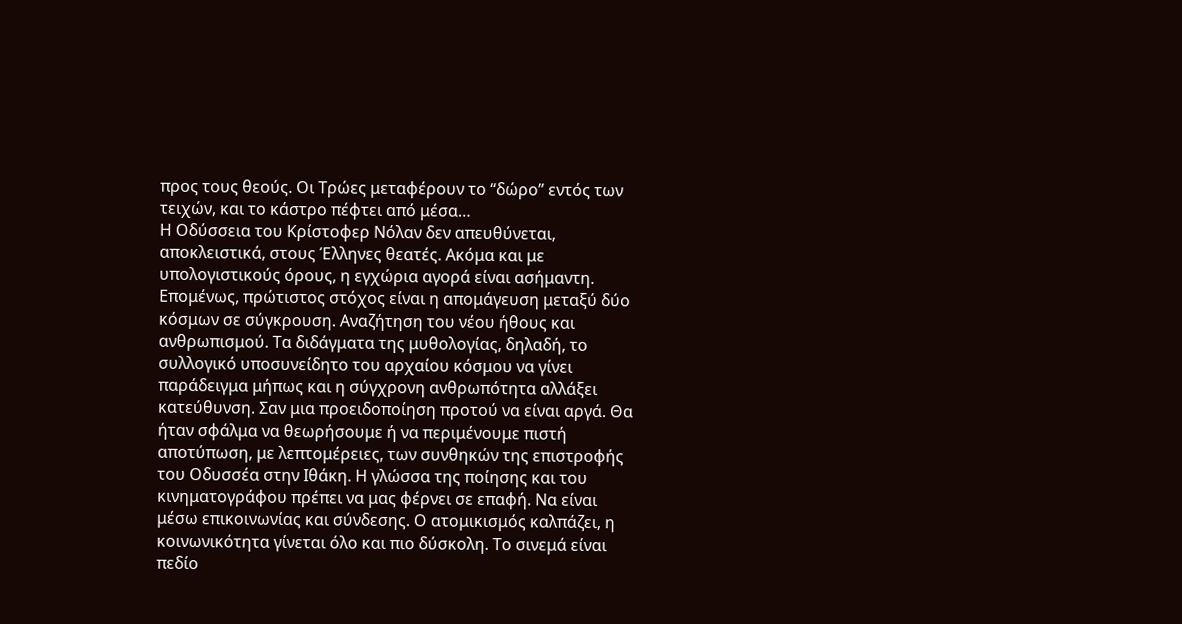προς τους θεούς. Οι Τρώες μεταφέρουν το “δώρο” εντός των τειχών, και το κάστρο πέφτει από μέσα…
Η Οδύσσεια του Κρίστοφερ Νόλαν δεν απευθύνεται, αποκλειστικά, στους Έλληνες θεατές. Ακόμα και με υπολογιστικούς όρους, η εγχώρια αγορά είναι ασήμαντη. Επομένως, πρώτιστος στόχος είναι η απομάγευση μεταξύ δύο κόσμων σε σύγκρουση. Αναζήτηση του νέου ήθους και ανθρωπισμού. Τα διδάγματα της μυθολογίας, δηλαδή, το συλλογικό υποσυνείδητο του αρχαίου κόσμου να γίνει παράδειγμα μήπως και η σύγχρονη ανθρωπότητα αλλάξει κατεύθυνση. Σαν μια προειδοποίηση προτού να είναι αργά. Θα ήταν σφάλμα να θεωρήσουμε ή να περιμένουμε πιστή αποτύπωση, με λεπτομέρειες, των συνθηκών της επιστροφής του Οδυσσέα στην Ιθάκη. Η γλώσσα της ποίησης και του κινηματογράφου πρέπει να μας φέρνει σε επαφή. Να είναι μέσω επικοινωνίας και σύνδεσης. Ο ατομικισμός καλπάζει, η κοινωνικότητα γίνεται όλο και πιο δύσκολη. Το σινεμά είναι πεδίο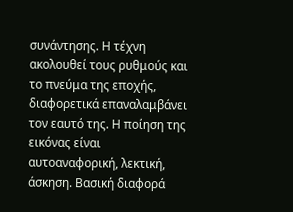συνάντησης. Η τέχνη ακολουθεί τους ρυθμούς και το πνεύμα της εποχής, διαφορετικά επαναλαμβάνει τον εαυτό της. Η ποίηση της εικόνας είναι αυτοαναφορική, λεκτική, άσκηση. Βασική διαφορά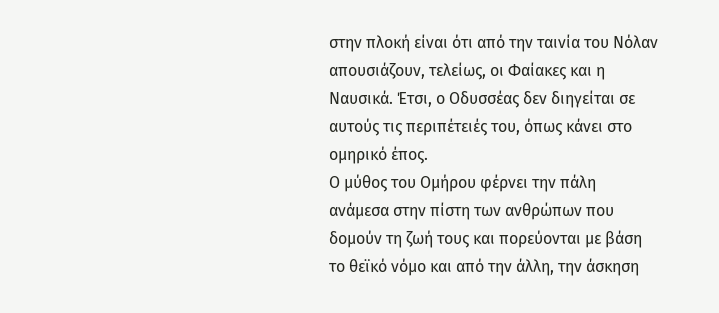στην πλοκή είναι ότι από την ταινία του Νόλαν απουσιάζουν, τελείως, οι Φαίακες και η Ναυσικά. Έτσι, ο Οδυσσέας δεν διηγείται σε αυτούς τις περιπέτειές του, όπως κάνει στο ομηρικό έπος.
Ο μύθος του Ομήρου φέρνει την πάλη ανάμεσα στην πίστη των ανθρώπων που δομούν τη ζωή τους και πορεύονται με βάση το θεϊκό νόμο και από την άλλη, την άσκηση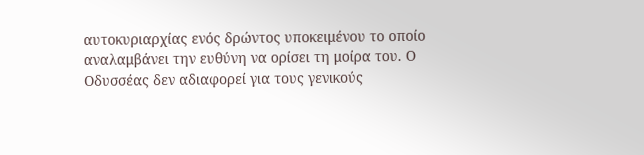αυτοκυριαρχίας ενός δρώντος υποκειμένου το οποίο αναλαμβάνει την ευθύνη να ορίσει τη μοίρα του. Ο Οδυσσέας δεν αδιαφορεί για τους γενικούς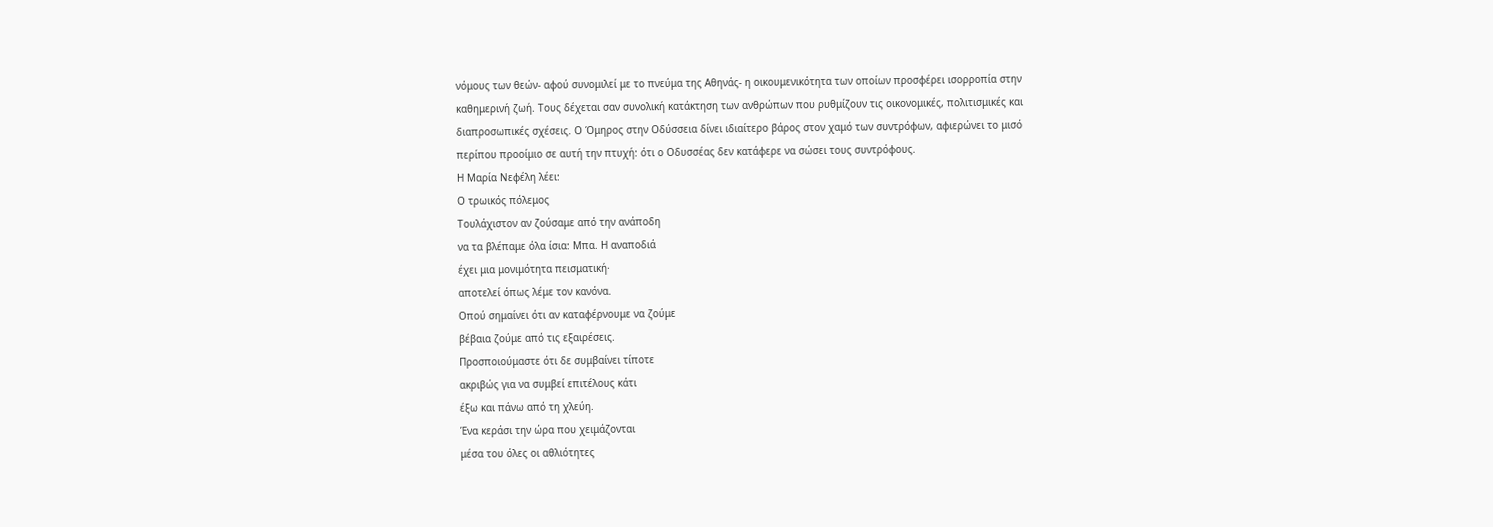νόμους των θεών- αφού συνομιλεί με το πνεύμα της Αθηνάς- η οικουμενικότητα των οποίων προσφέρει ισορροπία στην καθημερινή ζωή. Τους δέχεται σαν συνολική κατάκτηση των ανθρώπων που ρυθμίζουν τις οικονομικές, πολιτισμικές και διαπροσωπικές σχέσεις. Ο Όμηρος στην Οδύσσεια δίνει ιδιαίτερο βάρος στον χαμό των συντρόφων, αφιερώνει το μισό περίπου προοίμιο σε αυτή την πτυχή: ότι ο Οδυσσέας δεν κατάφερε να σώσει τους συντρόφους.
Η Μαρία Νεφέλη λέει:
Ο τρωικός πόλεμος
Τουλάχιστον αν ζούσαμε από την ανάποδη
να τα βλέπαμε όλα ίσια: Μπα. Η αναποδιά
έχει μια μονιμότητα πεισματική·
αποτελεί όπως λέμε τον κανόνα.
Οπού σημαίνει ότι αν καταφέρνουμε να ζούμε
βέβαια ζούμε από τις εξαιρέσεις.
Προσποιούμαστε ότι δε συμβαίνει τίποτε
ακριβώς για να συμβεί επιτέλους κάτι
έξω και πάνω από τη χλεύη.
Ένα κεράσι την ώρα που χειμάζονται
μέσα του όλες οι αθλιότητες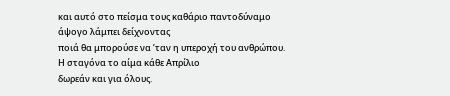και αυτό στο πείσμα τους καθάριο παντοδύναμο
άψογο λάμπει δείχνοντας
ποιά θα μπορούσε να ’ταν η υπεροχή του ανθρώπου.
Η σταγόνα το αίμα κάθε Απρίλιο
δωρεάν και για όλους.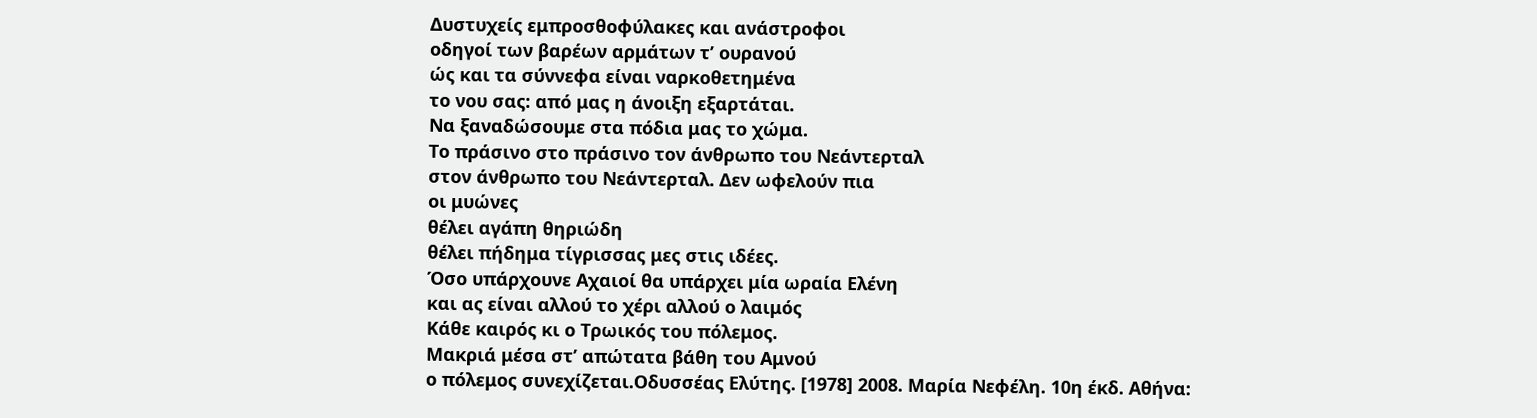Δυστυχείς εμπροσθοφύλακες και ανάστροφοι
οδηγοί των βαρέων αρμάτων τ’ ουρανού
ώς και τα σύννεφα είναι ναρκοθετημένα
το νου σας: από μας η άνοιξη εξαρτάται.
Να ξαναδώσουμε στα πόδια μας το χώμα.
Το πράσινο στο πράσινο τον άνθρωπο του Νεάντερταλ
στον άνθρωπο του Νεάντερταλ. Δεν ωφελούν πια
οι μυώνες
θέλει αγάπη θηριώδη
θέλει πήδημα τίγρισσας μες στις ιδέες.
Όσο υπάρχουνε Αχαιοί θα υπάρχει μία ωραία Ελένη
και ας είναι αλλού το χέρι αλλού ο λαιμός
Κάθε καιρός κι ο Τρωικός του πόλεμος.
Μακριά μέσα στ’ απώτατα βάθη του Αμνού
ο πόλεμος συνεχίζεται.Οδυσσέας Ελύτης. [1978] 2008. Μαρία Νεφέλη. 10η έκδ. Αθήνα: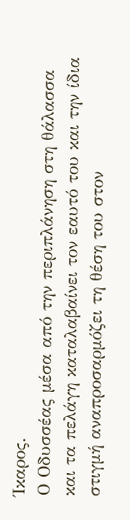Ίκαρος.
Ο Οδυσσέας μέσα από την περιπλάνηση στη θάλασσα και τα πελάγη καταλαβαίνει τον εαυτό του και την ίδια στιγμή αναπροσαρμόζει τη θέση του στον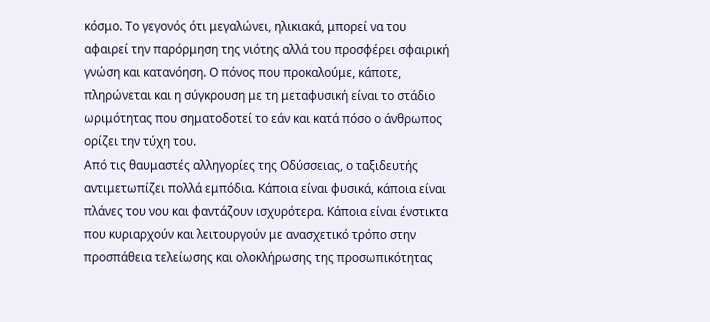κόσμο. Το γεγονός ότι μεγαλώνει, ηλικιακά, μπορεί να του αφαιρεί την παρόρμηση της νιότης αλλά του προσφέρει σφαιρική γνώση και κατανόηση. Ο πόνος που προκαλούμε, κάποτε, πληρώνεται και η σύγκρουση με τη μεταφυσική είναι το στάδιο ωριμότητας που σηματοδοτεί το εάν και κατά πόσο ο άνθρωπος ορίζει την τύχη του.
Από τις θαυμαστές αλληγορίες της Οδύσσειας, ο ταξιδευτής αντιμετωπίζει πολλά εμπόδια. Κάποια είναι φυσικά, κάποια είναι πλάνες του νου και φαντάζουν ισχυρότερα. Κάποια είναι ένστικτα που κυριαρχούν και λειτουργούν με ανασχετικό τρόπο στην προσπάθεια τελείωσης και ολοκλήρωσης της προσωπικότητας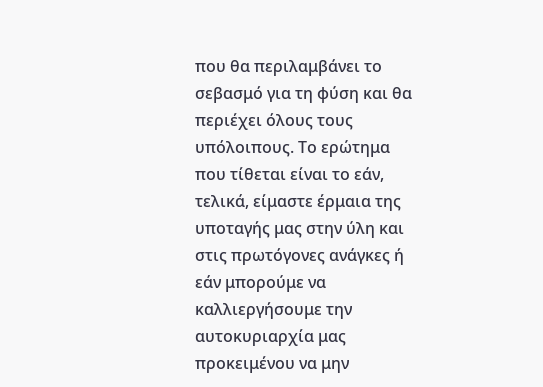που θα περιλαμβάνει το σεβασμό για τη φύση και θα περιέχει όλους τους υπόλοιπους. Το ερώτημα που τίθεται είναι το εάν, τελικά, είμαστε έρμαια της υποταγής μας στην ύλη και στις πρωτόγονες ανάγκες ή εάν μπορούμε να καλλιεργήσουμε την αυτοκυριαρχία μας προκειμένου να μην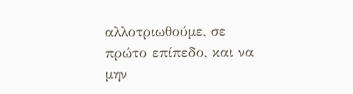αλλοτριωθούμε, σε πρώτο επίπεδο, και να μην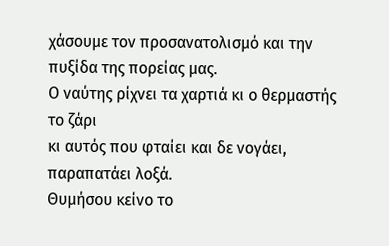χάσουμε τον προσανατολισμό και την πυξίδα της πορείας μας.
Ο ναύτης ρίχνει τα χαρτιά κι ο θερμαστής το ζάρι
κι αυτός που φταίει και δε νογάει, παραπατάει λοξά.
Θυμήσου κείνο το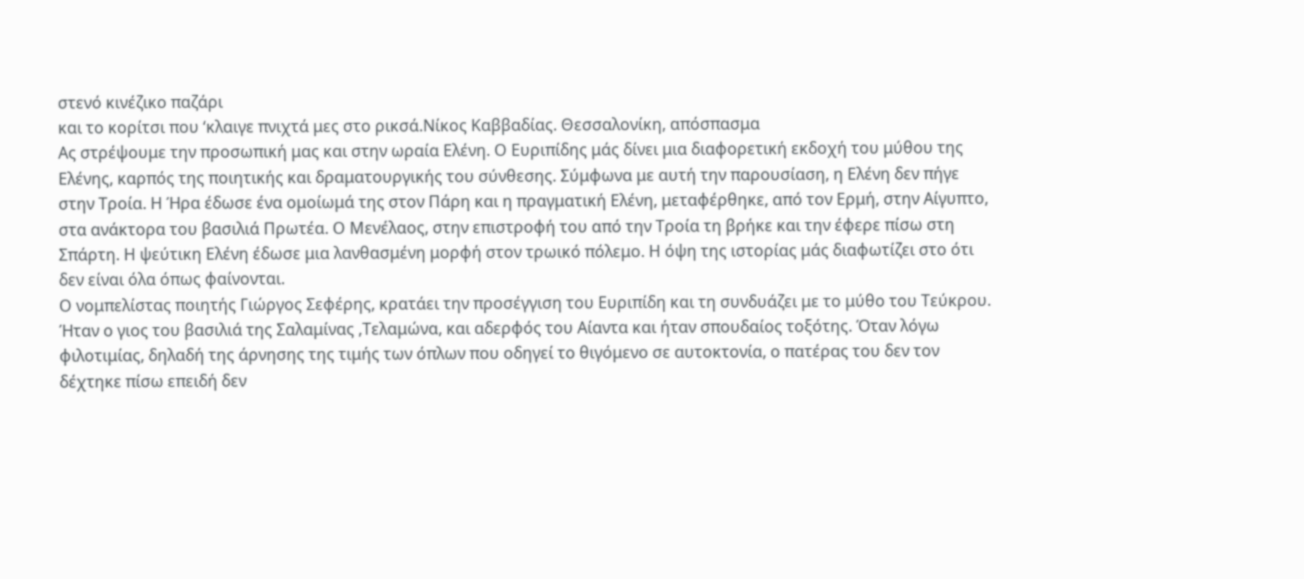στενό κινέζικο παζάρι
και το κορίτσι που ‘κλαιγε πνιχτά μες στο ρικσά.Νίκος Καββαδίας. Θεσσαλονίκη, απόσπασμα
Ας στρέψουμε την προσωπική μας και στην ωραία Ελένη. Ο Ευριπίδης μάς δίνει μια διαφορετική εκδοχή του μύθου της Ελένης, καρπός της ποιητικής και δραματουργικής του σύνθεσης. Σύμφωνα με αυτή την παρουσίαση, η Ελένη δεν πήγε στην Τροία. Η Ήρα έδωσε ένα ομοίωμά της στον Πάρη και η πραγματική Ελένη, μεταφέρθηκε, από τον Ερμή, στην Αίγυπτο, στα ανάκτορα του βασιλιά Πρωτέα. Ο Μενέλαος, στην επιστροφή του από την Τροία τη βρήκε και την έφερε πίσω στη Σπάρτη. Η ψεύτικη Ελένη έδωσε μια λανθασμένη μορφή στον τρωικό πόλεμο. Η όψη της ιστορίας μάς διαφωτίζει στο ότι δεν είναι όλα όπως φαίνονται.
Ο νομπελίστας ποιητής Γιώργος Σεφέρης, κρατάει την προσέγγιση του Ευριπίδη και τη συνδυάζει με το μύθο του Τεύκρου. Ήταν ο γιος του βασιλιά της Σαλαμίνας ,Τελαμώνα, και αδερφός του Αίαντα και ήταν σπουδαίος τοξότης. Όταν λόγω φιλοτιμίας, δηλαδή της άρνησης της τιμής των όπλων που οδηγεί το θιγόμενο σε αυτοκτονία, ο πατέρας του δεν τον δέχτηκε πίσω επειδή δεν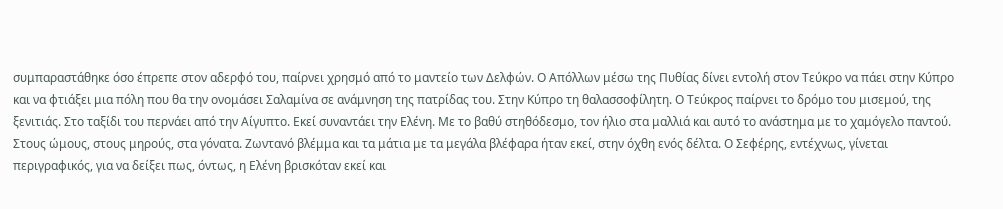συμπαραστάθηκε όσο έπρεπε στον αδερφό του, παίρνει χρησμό από το μαντείο των Δελφών. Ο Απόλλων μέσω της Πυθίας δίνει εντολή στον Τεύκρο να πάει στην Κύπρο και να φτιάξει μια πόλη που θα την ονομάσει Σαλαμίνα σε ανάμνηση της πατρίδας του. Στην Κύπρο τη θαλασσοφίλητη. Ο Τεύκρος παίρνει το δρόμο του μισεμού, της ξενιτιάς. Στο ταξίδι του περνάει από την Αίγυπτο. Εκεί συναντάει την Ελένη. Με το βαθύ στηθόδεσμο, τον ήλιο στα μαλλιά και αυτό το ανάστημα με το χαμόγελο παντού. Στους ώμους, στους μηρούς, στα γόνατα. Ζωντανό βλέμμα και τα μάτια με τα μεγάλα βλέφαρα ήταν εκεί, στην όχθη ενός δέλτα. Ο Σεφέρης, εντέχνως, γίνεται περιγραφικός, για να δείξει πως, όντως, η Ελένη βρισκόταν εκεί και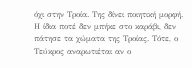όχι στην Τροία. Της δίνει ποιητική μορφή. Η ίδια ποτέ δεν μπήκε στο καράβι, δεν πάτησε τα χώματα της Τροίας. Τότε, ο Τεύκρος αναρωτιέται αν ο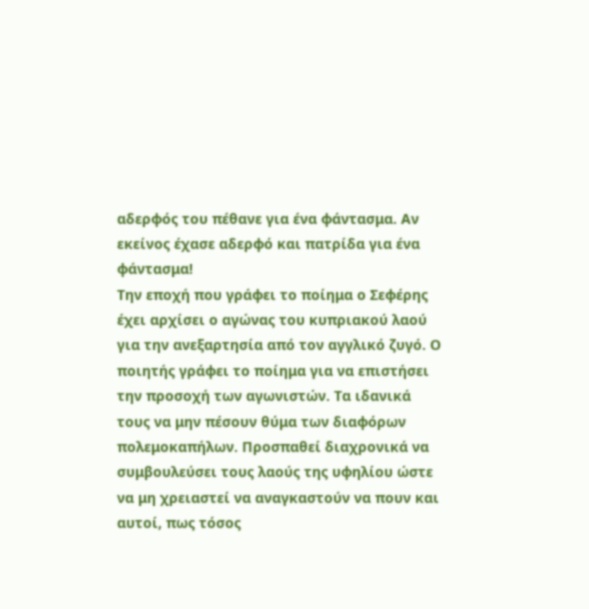αδερφός του πέθανε για ένα φάντασμα. Αν εκείνος έχασε αδερφό και πατρίδα για ένα φάντασμα!
Την εποχή που γράφει το ποίημα ο Σεφέρης έχει αρχίσει ο αγώνας του κυπριακού λαού για την ανεξαρτησία από τον αγγλικό ζυγό. Ο ποιητής γράφει το ποίημα για να επιστήσει την προσοχή των αγωνιστών. Τα ιδανικά τους να μην πέσουν θύμα των διαφόρων πολεμοκαπήλων. Προσπαθεί διαχρονικά να συμβουλεύσει τους λαούς της υφηλίου ώστε να μη χρειαστεί να αναγκαστούν να πουν και αυτοί, πως τόσος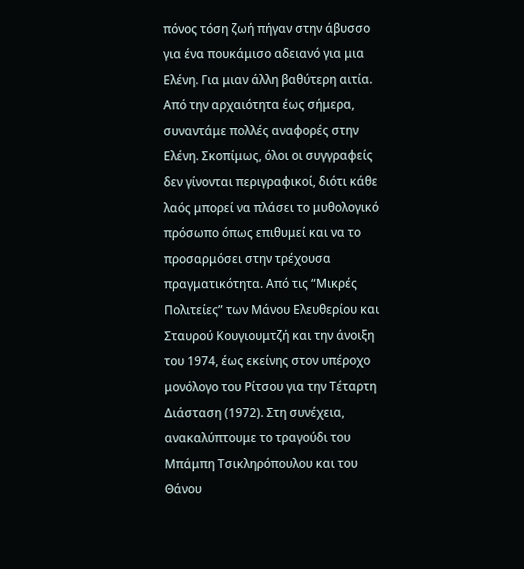πόνος τόση ζωή πήγαν στην άβυσσο για ένα πουκάμισο αδειανό για μια Ελένη. Για μιαν άλλη βαθύτερη αιτία.
Από την αρχαιότητα έως σήμερα, συναντάμε πολλές αναφορές στην Ελένη. Σκοπίμως, όλοι οι συγγραφείς δεν γίνονται περιγραφικοί, διότι κάθε λαός μπορεί να πλάσει το μυθολογικό πρόσωπο όπως επιθυμεί και να το προσαρμόσει στην τρέχουσα πραγματικότητα. Από τις “Μικρές Πολιτείες” των Μάνου Ελευθερίου και Σταυρού Κουγιουμτζή και την άνοιξη του 1974, έως εκείνης στον υπέροχο μονόλογο του Ρίτσου για την Τέταρτη Διάσταση (1972). Στη συνέχεια, ανακαλύπτουμε το τραγούδι του Μπάμπη Τσικληρόπουλου και του Θάνου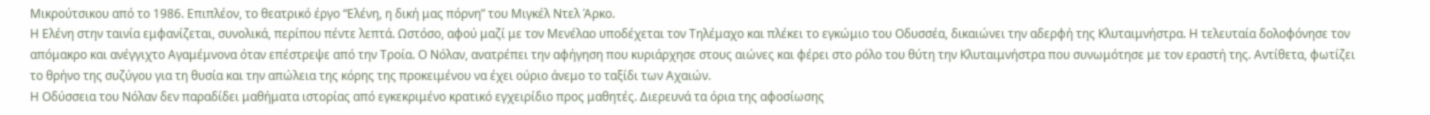Μικρούτσικου από το 1986. Επιπλέον, το θεατρικό έργο “Ελένη, η δική μας πόρνη” του Μιγκέλ Ντελ Άρκο.
Η Ελένη στην ταινία εμφανίζεται, συνολικά, περίπου πέντε λεπτά. Ωστόσο, αφού μαζί με τον Μενέλαο υποδέχεται τον Τηλέμαχο και πλέκει το εγκώμιο του Οδυσσέα, δικαιώνει την αδερφή της Κλυταιμνήστρα. Η τελευταία δολοφόνησε τον απόμακρο και ανέγγιχτο Αγαμέμνονα όταν επέστρεψε από την Τροία. Ο Νόλαν, ανατρέπει την αφήγηση που κυριάρχησε στους αιώνες και φέρει στο ρόλο του θύτη την Κλυταιμνήστρα που συνωμότησε με τον εραστή της. Αντίθετα, φωτίζει το θρήνο της συζύγου για τη θυσία και την απώλεια της κόρης της προκειμένου να έχει ούριο άνεμο το ταξίδι των Αχαιών.
Η Οδύσσεια του Νόλαν δεν παραδίδει μαθήματα ιστορίας από εγκεκριμένο κρατικό εγχειρίδιο προς μαθητές. Διερευνά τα όρια της αφοσίωσης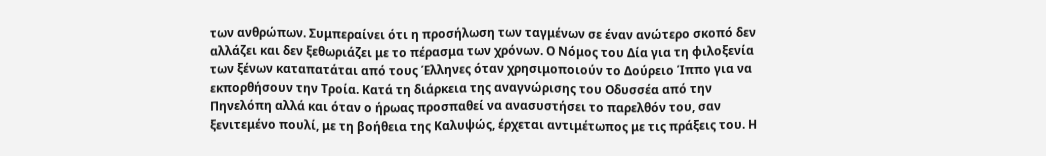των ανθρώπων. Συμπεραίνει ότι η προσήλωση των ταγμένων σε έναν ανώτερο σκοπό δεν αλλάζει και δεν ξεθωριάζει με το πέρασμα των χρόνων. Ο Νόμος του Δία για τη φιλοξενία των ξένων καταπατάται από τους Έλληνες όταν χρησιμοποιούν το Δούρειο Ίππο για να εκπορθήσουν την Τροία. Κατά τη διάρκεια της αναγνώρισης του Οδυσσέα από την Πηνελόπη αλλά και όταν ο ήρωας προσπαθεί να ανασυστήσει το παρελθόν του, σαν ξενιτεμένο πουλί, με τη βοήθεια της Καλυψώς, έρχεται αντιμέτωπος με τις πράξεις του. Η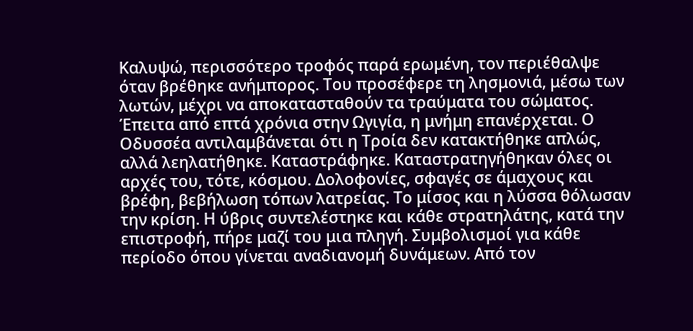Καλυψώ, περισσότερο τροφός παρά ερωμένη, τον περιέθαλψε όταν βρέθηκε ανήμπορος. Του προσέφερε τη λησμονιά, μέσω των λωτών, μέχρι να αποκατασταθούν τα τραύματα του σώματος. Έπειτα από επτά χρόνια στην Ωγιγία, η μνήμη επανέρχεται. Ο Οδυσσέα αντιλαμβάνεται ότι η Τροία δεν κατακτήθηκε απλώς, αλλά λεηλατήθηκε. Καταστράφηκε. Καταστρατηγήθηκαν όλες οι αρχές του, τότε, κόσμου. Δολοφονίες, σφαγές σε άμαχους και βρέφη, βεβήλωση τόπων λατρείας. Το μίσος και η λύσσα θόλωσαν την κρίση. Η ύβρις συντελέστηκε και κάθε στρατηλάτης, κατά την επιστροφή, πήρε μαζί του μια πληγή. Συμβολισμοί για κάθε περίοδο όπου γίνεται αναδιανομή δυνάμεων. Από τον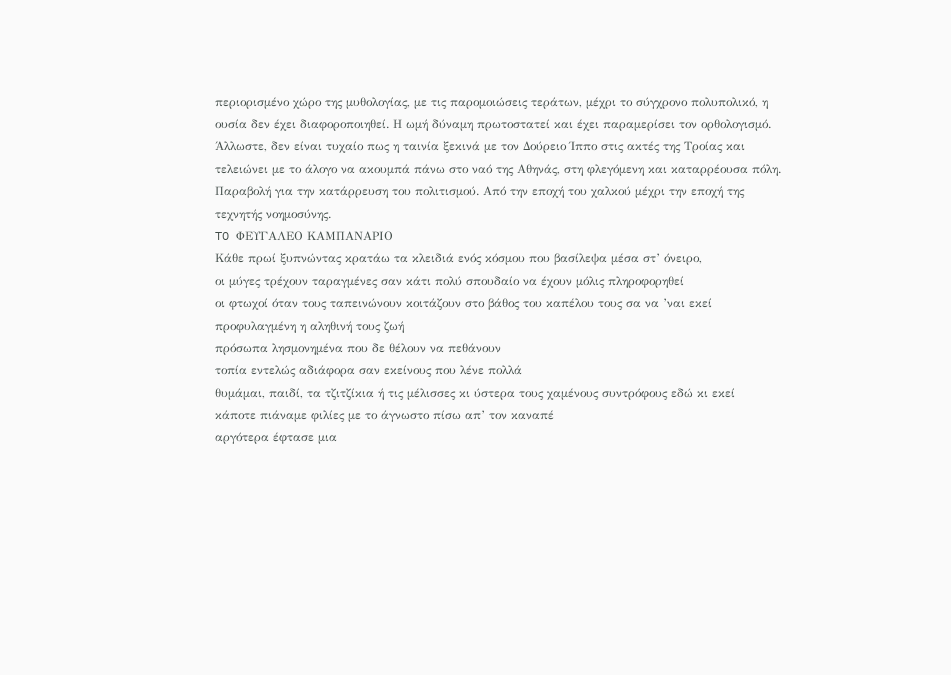περιορισμένο χώρο της μυθολογίας, με τις παρομοιώσεις τεράτων, μέχρι το σύγχρονο πολυπολικό, η ουσία δεν έχει διαφοροποιηθεί. Η ωμή δύναμη πρωτοστατεί και έχει παραμερίσει τον ορθολογισμό.
Άλλωστε, δεν είναι τυχαίο πως η ταινία ξεκινά με τον Δούρειο Ίππο στις ακτές της Τροίας και τελειώνει με το άλογο να ακουμπά πάνω στο ναό της Αθηνάς, στη φλεγόμενη και καταρρέουσα πόλη. Παραβολή για την κατάρρευση του πολιτισμού. Από την εποχή του χαλκού μέχρι την εποχή της τεχνητής νοημοσύνης.
TO ΦΕΥΓΑΛΕΟ ΚΑΜΠΑΝΑΡΙΟ
Κάθε πρωί ξυπνώντας κρατάω τα κλειδιά ενός κόσμου που βασίλεψα μέσα στ’ όνειρο,
οι μύγες τρέχουν ταραγμένες σαν κάτι πολύ σπουδαίο να έχουν μόλις πληροφορηθεί
οι φτωχοί όταν τους ταπεινώνουν κοιτάζουν στο βάθος του καπέλου τους σα να ’ναι εκεί προφυλαγμένη η αληθινή τους ζωή
πρόσωπα λησμονημένα που δε θέλουν να πεθάνουν
τοπία εντελώς αδιάφορα σαν εκείνους που λένε πολλά
θυμάμαι, παιδί, τα τζιτζίκια ή τις μέλισσες κι ύστερα τους χαμένους συντρόφους εδώ κι εκεί
κάποτε πιάναμε φιλίες με το άγνωστο πίσω απ’ τον καναπέ
αργότερα έφτασε μια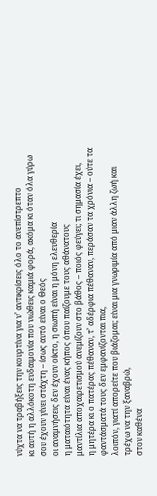νύχτα να τραβήξεις την κουρτίνα για ν’ αντικρίσεις όλο το ανεπίστρεπτο
κι αυτή η αλλόκοτη ευδαιμονία που νιώθεις καμιά φορά, ακόμα κι όταν όλα γύρω σου έχουν γίνει στάχτη – ίσως αυτό είναι ο Θεός
οι αναμνήσεις δεν έχουν οίκτο, η σιωπή είναι η μόνη ελευθερία
η ματαιότητα είναι ένας κήπος όπου παίζουμε τους αθάνατους
μαντίλια αποχαιρετισμού ανεμίζουν στο βάθος – ποιός φεύγει; τι σημασία έχει,
η μητέρα κι ο πατέρας πέθαναν, τ’ αδέρφια πέθαναν, περάσαν τα χρόνια – ούτε τα φαντάσματά τους δεν εμφανίζονται πια,
λοιπόν, γιατί απορείτε που βιάζομαι; είναι μια γνωριμία από μιαν άλλη ζωή και τρέχω να την ξαναβρώ,
στον καθένα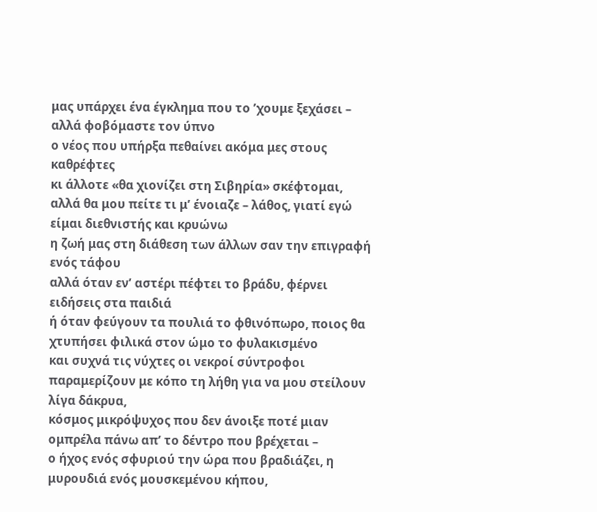μας υπάρχει ένα έγκλημα που το ’χουμε ξεχάσει – αλλά φοβόμαστε τον ύπνο
ο νέος που υπήρξα πεθαίνει ακόμα μες στους καθρέφτες
κι άλλοτε «θα χιονίζει στη Σιβηρία» σκέφτομαι, αλλά θα μου πείτε τι μ’ ένοιαζε – λάθος, γιατί εγώ είμαι διεθνιστής και κρυώνω
η ζωή μας στη διάθεση των άλλων σαν την επιγραφή ενός τάφου
αλλά όταν εν’ αστέρι πέφτει το βράδυ, φέρνει ειδήσεις στα παιδιά
ή όταν φεύγουν τα πουλιά το φθινόπωρο, ποιος θα χτυπήσει φιλικά στον ώμο το φυλακισμένο
και συχνά τις νύχτες οι νεκροί σύντροφοι παραμερίζουν με κόπο τη λήθη για να μου στείλουν λίγα δάκρυα,
κόσμος μικρόψυχος που δεν άνοιξε ποτέ μιαν ομπρέλα πάνω απ’ το δέντρο που βρέχεται –
ο ήχος ενός σφυριού την ώρα που βραδιάζει, η μυρουδιά ενός μουσκεμένου κήπου,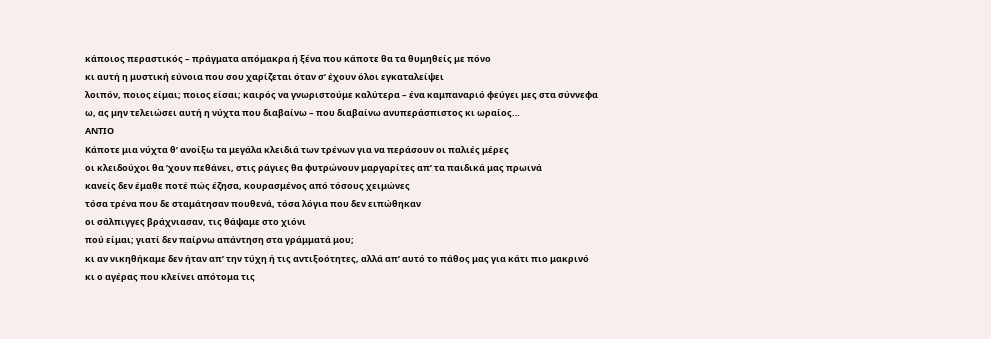κάποιος περαστικός – πράγματα απόμακρα ή ξένα που κάποτε θα τα θυμηθείς με πόνο
κι αυτή η μυστική εύνοια που σου χαρίζεται όταν σ’ έχουν όλοι εγκαταλείψει
λοιπόν, ποιος είμαι; ποιος είσαι; καιρός να γνωριστούμε καλύτερα – ένα καμπαναριό φεύγει μες στα σύννεφα
ω, ας μην τελειώσει αυτή η νύχτα που διαβαίνω – που διαβαίνω ανυπεράσπιστος κι ωραίος…
ΑΝΤΙΟ
Κάποτε μια νύχτα θ’ ανοίξω τα μεγάλα κλειδιά των τρένων για να περάσουν οι παλιές μέρες
οι κλειδούχοι θα ’χουν πεθάνει, στις ράγιες θα φυτρώνουν μαργαρίτες απ’ τα παιδικά μας πρωινά
κανείς δεν έμαθε ποτέ πώς έζησα, κουρασμένος από τόσους χειμώνες
τόσα τρένα που δε σταμάτησαν πουθενά, τόσα λόγια που δεν ειπώθηκαν
οι σάλπιγγες βράχνιασαν, τις θάψαμε στο χιόνι
πού είμαι; γιατί δεν παίρνω απάντηση στα γράμματά μου;
κι αν νικηθήκαμε δεν ήταν απ’ την τύχη ή τις αντιξοότητες, αλλά απ’ αυτό το πάθος μας για κάτι πιο μακρινό
κι ο αγέρας που κλείνει απότομα τις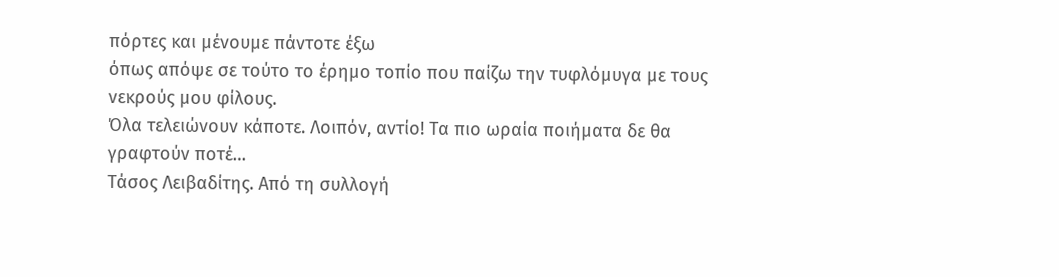πόρτες και μένουμε πάντοτε έξω
όπως απόψε σε τούτο το έρημο τοπίο που παίζω την τυφλόμυγα με τους νεκρούς μου φίλους.
Όλα τελειώνουν κάποτε. Λοιπόν, αντίο! Τα πιο ωραία ποιήματα δε θα γραφτούν ποτέ…
Τάσος Λειβαδίτης. Από τη συλλογή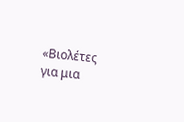«Βιολέτες για μια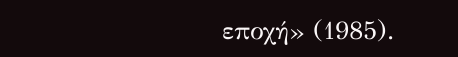εποχή» (1985).